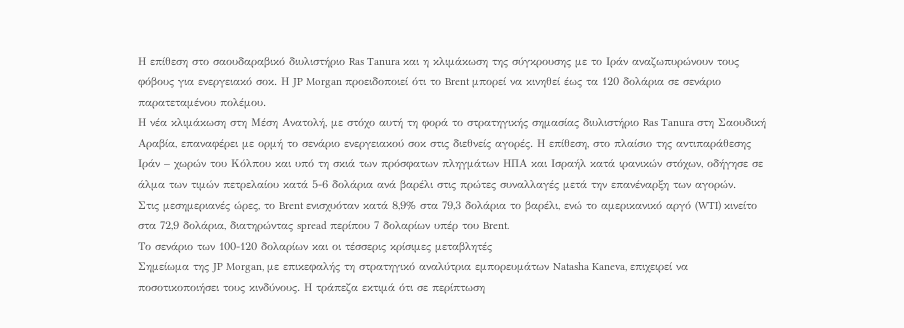Η επίθεση στο σαουδαραβικό διυλιστήριο Ras Tanura και η κλιμάκωση της σύγκρουσης με το Ιράν αναζωπυρώνουν τους φόβους για ενεργειακό σοκ. Η JP Morgan προειδοποιεί ότι το Brent μπορεί να κινηθεί έως τα 120 δολάρια σε σενάριο παρατεταμένου πολέμου.
Η νέα κλιμάκωση στη Μέση Ανατολή, με στόχο αυτή τη φορά το στρατηγικής σημασίας διυλιστήριο Ras Tanura στη Σαουδική Αραβία, επαναφέρει με ορμή το σενάριο ενεργειακού σοκ στις διεθνείς αγορές. Η επίθεση, στο πλαίσιο της αντιπαράθεσης Ιράν – χωρών του Κόλπου και υπό τη σκιά των πρόσφατων πληγμάτων ΗΠΑ και Ισραήλ κατά ιρανικών στόχων, οδήγησε σε άλμα των τιμών πετρελαίου κατά 5-6 δολάρια ανά βαρέλι στις πρώτες συναλλαγές μετά την επανέναρξη των αγορών.
Στις μεσημεριανές ώρες, το Brent ενισχυόταν κατά 8,9% στα 79,3 δολάρια το βαρέλι, ενώ το αμερικανικό αργό (WTI) κινείτο στα 72,9 δολάρια, διατηρώντας spread περίπου 7 δολαρίων υπέρ του Brent.
Το σενάριο των 100-120 δολαρίων και οι τέσσερις κρίσιμες μεταβλητές
Σημείωμα της JP Morgan, με επικεφαλής τη στρατηγικό αναλύτρια εμπορευμάτων Natasha Kaneva, επιχειρεί να ποσοτικοποιήσει τους κινδύνους. Η τράπεζα εκτιμά ότι σε περίπτωση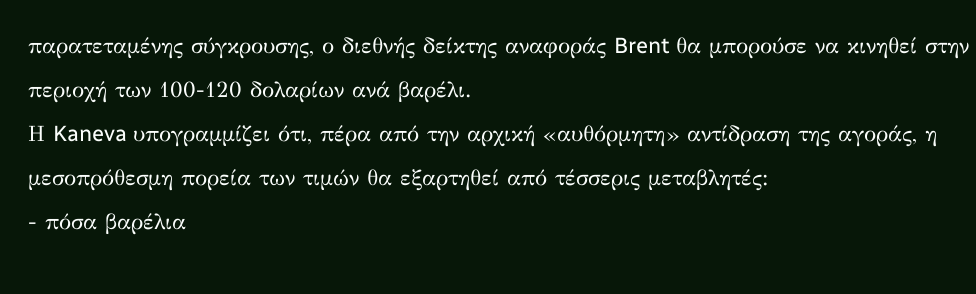παρατεταμένης σύγκρουσης, ο διεθνής δείκτης αναφοράς Brent θα μπορούσε να κινηθεί στην περιοχή των 100-120 δολαρίων ανά βαρέλι.
Η Kaneva υπογραμμίζει ότι, πέρα από την αρχική «αυθόρμητη» αντίδραση της αγοράς, η μεσοπρόθεσμη πορεία των τιμών θα εξαρτηθεί από τέσσερις μεταβλητές:
- πόσα βαρέλια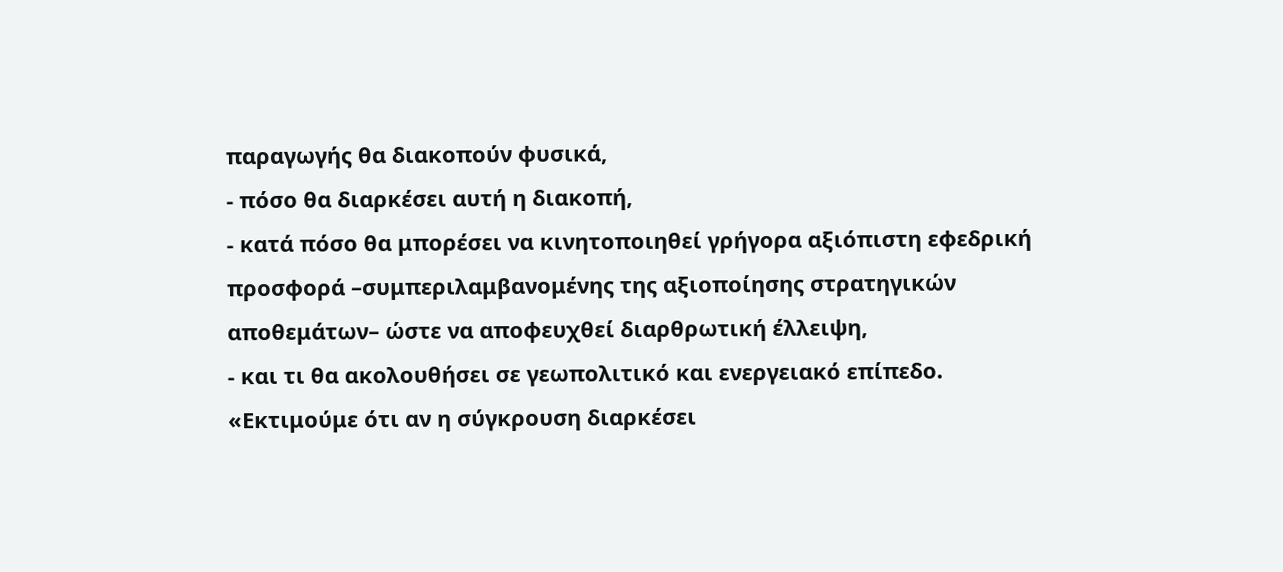παραγωγής θα διακοπούν φυσικά,
- πόσο θα διαρκέσει αυτή η διακοπή,
- κατά πόσο θα μπορέσει να κινητοποιηθεί γρήγορα αξιόπιστη εφεδρική προσφορά –συμπεριλαμβανομένης της αξιοποίησης στρατηγικών αποθεμάτων– ώστε να αποφευχθεί διαρθρωτική έλλειψη,
- και τι θα ακολουθήσει σε γεωπολιτικό και ενεργειακό επίπεδο.
«Εκτιμούμε ότι αν η σύγκρουση διαρκέσει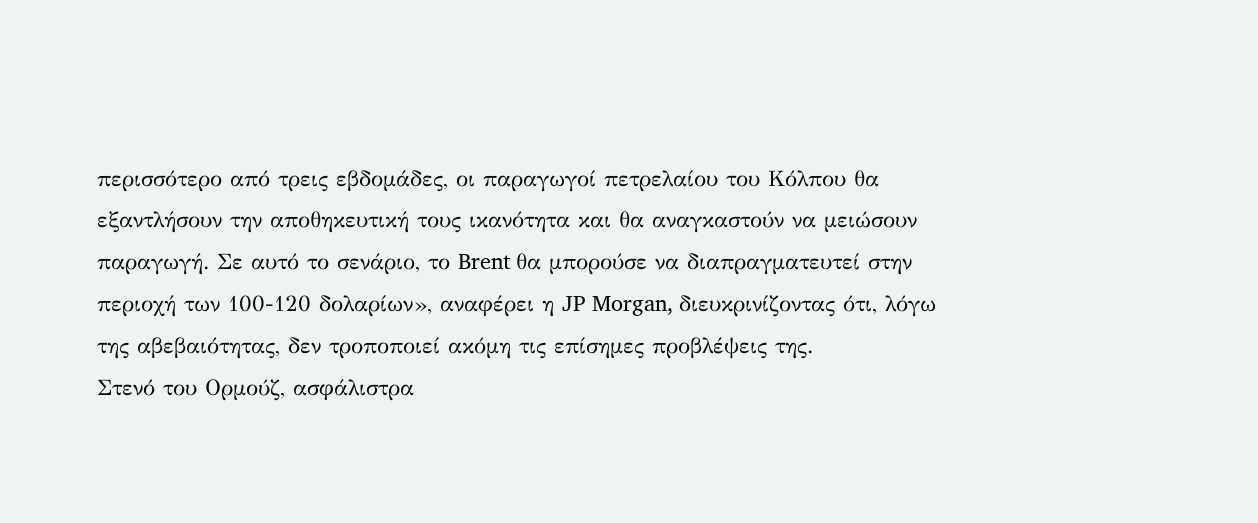περισσότερο από τρεις εβδομάδες, οι παραγωγοί πετρελαίου του Κόλπου θα εξαντλήσουν την αποθηκευτική τους ικανότητα και θα αναγκαστούν να μειώσουν παραγωγή. Σε αυτό το σενάριο, το Brent θα μπορούσε να διαπραγματευτεί στην περιοχή των 100-120 δολαρίων», αναφέρει η JP Morgan, διευκρινίζοντας ότι, λόγω της αβεβαιότητας, δεν τροποποιεί ακόμη τις επίσημες προβλέψεις της.
Στενό του Ορμούζ, ασφάλιστρα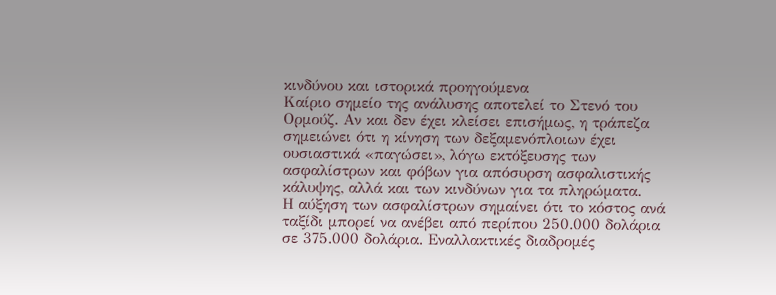κινδύνου και ιστορικά προηγούμενα
Καίριο σημείο της ανάλυσης αποτελεί το Στενό του Ορμούζ. Αν και δεν έχει κλείσει επισήμως, η τράπεζα σημειώνει ότι η κίνηση των δεξαμενόπλοιων έχει ουσιαστικά «παγώσει», λόγω εκτόξευσης των ασφαλίστρων και φόβων για απόσυρση ασφαλιστικής κάλυψης, αλλά και των κινδύνων για τα πληρώματα.
Η αύξηση των ασφαλίστρων σημαίνει ότι το κόστος ανά ταξίδι μπορεί να ανέβει από περίπου 250.000 δολάρια σε 375.000 δολάρια. Εναλλακτικές διαδρομές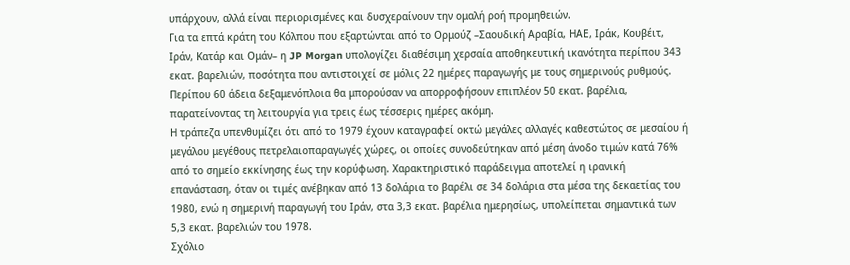υπάρχουν, αλλά είναι περιορισμένες και δυσχεραίνουν την ομαλή ροή προμηθειών.
Για τα επτά κράτη του Κόλπου που εξαρτώνται από το Ορμούζ –Σαουδική Αραβία, ΗΑΕ, Ιράκ, Κουβέιτ, Ιράν, Κατάρ και Ομάν– η JP Morgan υπολογίζει διαθέσιμη χερσαία αποθηκευτική ικανότητα περίπου 343 εκατ. βαρελιών, ποσότητα που αντιστοιχεί σε μόλις 22 ημέρες παραγωγής με τους σημερινούς ρυθμούς. Περίπου 60 άδεια δεξαμενόπλοια θα μπορούσαν να απορροφήσουν επιπλέον 50 εκατ. βαρέλια, παρατείνοντας τη λειτουργία για τρεις έως τέσσερις ημέρες ακόμη.
Η τράπεζα υπενθυμίζει ότι από το 1979 έχουν καταγραφεί οκτώ μεγάλες αλλαγές καθεστώτος σε μεσαίου ή μεγάλου μεγέθους πετρελαιοπαραγωγές χώρες, οι οποίες συνοδεύτηκαν από μέση άνοδο τιμών κατά 76% από το σημείο εκκίνησης έως την κορύφωση. Χαρακτηριστικό παράδειγμα αποτελεί η ιρανική επανάσταση, όταν οι τιμές ανέβηκαν από 13 δολάρια το βαρέλι σε 34 δολάρια στα μέσα της δεκαετίας του 1980, ενώ η σημερινή παραγωγή του Ιράν, στα 3,3 εκατ. βαρέλια ημερησίως, υπολείπεται σημαντικά των 5,3 εκατ. βαρελιών του 1978.
Σχόλιο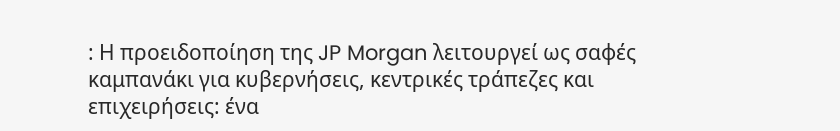: Η προειδοποίηση της JP Morgan λειτουργεί ως σαφές καμπανάκι για κυβερνήσεις, κεντρικές τράπεζες και επιχειρήσεις: ένα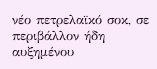νέο πετρελαϊκό σοκ, σε περιβάλλον ήδη αυξημένου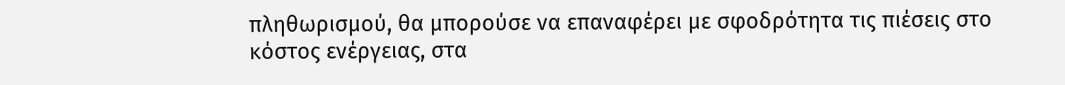πληθωρισμού, θα μπορούσε να επαναφέρει με σφοδρότητα τις πιέσεις στο κόστος ενέργειας, στα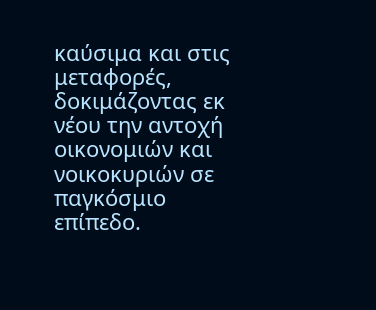καύσιμα και στις μεταφορές, δοκιμάζοντας εκ νέου την αντοχή οικονομιών και νοικοκυριών σε παγκόσμιο επίπεδο.